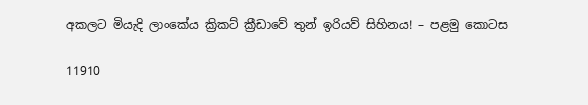අකලට මියැදි ලාංකේය ක්‍රිකට් ක්‍රීඩාවේ තුන් ඉරියව් සිහිනය! – පළමු කොටස

11910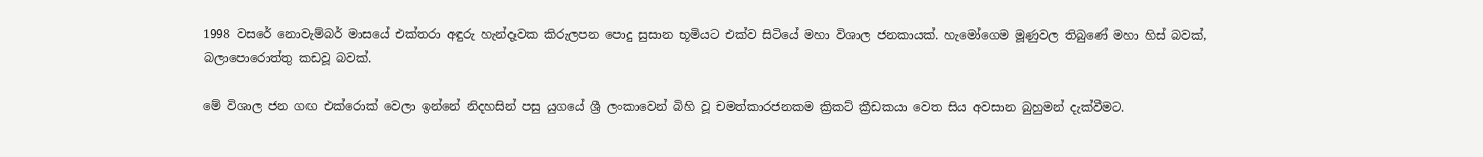1998 වසරේ නොවැම්බර් මාසයේ එක්තරා අඳුරු හැන්දෑවක කිරුලපන පොදු සුසාන භූමියට එක්ව සිටියේ මහා විශාල ජනකායක්. හැමෝගෙම මූණුවල තිබුණේ මහා හිස් බවක්, බලාපොරොත්තු කඩවූ බවක්.

මේ විශාල ජන ගඟ එක්රොක් වෙලා ඉන්නේ නිදහසින් පසු යුගයේ ශ්‍රී ලංකාවෙන් බිහි වූ චමත්කාරජනකම ක්‍රිකට් ක්‍රීඩකයා වෙත සිය අවසාන බුහුමන් දැක්වීමට.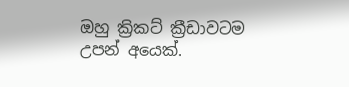ඔහු ක්‍රිකට් ක්‍රීඩාවටම උපන් අයෙක්.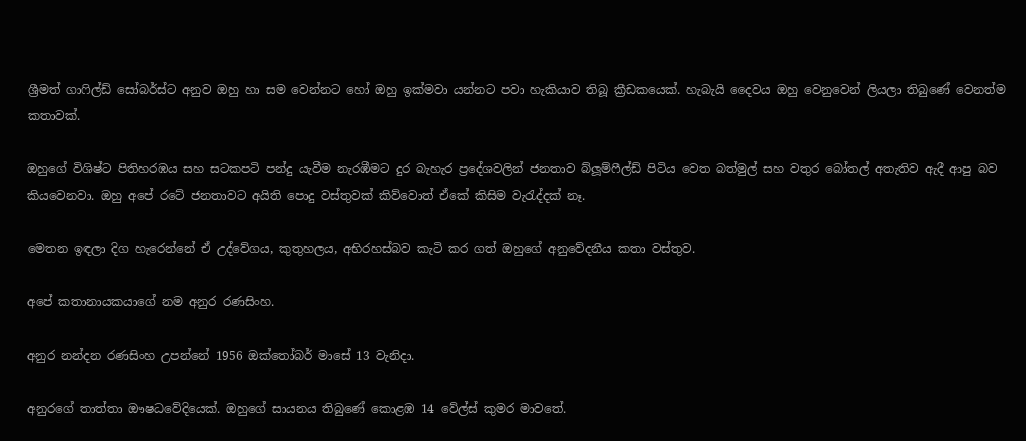ශ්‍රීමත් ගාෆිල්ඩ් සෝබර්ස්ට අනුව ඔහු හා සම වෙන්නට හෝ ඔහු ඉක්මවා යන්නට පවා හැකියාව තිබූ ක්‍රීඩකයෙක්. හැබැයි දෛවය ඔහු වෙනුවෙන් ලියලා තිබුණේ වෙනත්ම කතාවක්.

ඔහුගේ විශිෂ්ට පිතිහරඹය සහ සටකපටි පන්දු යැවීම නැරඹීමට දුර බැහැර ප්‍රදේශවලින් ජනතාව බ්ලූම්ෆීල්ඩ් පිටිය වෙත බත්මුල් සහ වතුර බෝතල් අතැතිව ඇදී ආපු බව කියවෙනවා. ඔහු අපේ රටේ ජනතාවට අයිති පොදු වස්තුවක් කිව්වොත් ඒකේ කිසිම වැරැද්දක් නෑ.

මෙතන ඉඳලා දිග හැරෙන්නේ ඒ උද්වේගය, කුතුහලය, අභිරහස්බව කැටි කර ගත් ඔහුගේ අනුවේදනීය කතා වස්තුව.

අපේ කතානායකයාගේ නම අනුර රණසිංහ.

අනුර නන්දන රණසිංහ උපන්නේ 1956 ඔක්තෝබර් මාසේ 13 වැනිදා.

අනුරගේ තාත්තා ඖෂධවේදියෙක්. ඔහුගේ සායනය තිබුණේ කොළඹ 14 වේල්ස් කුමර මාවතේ.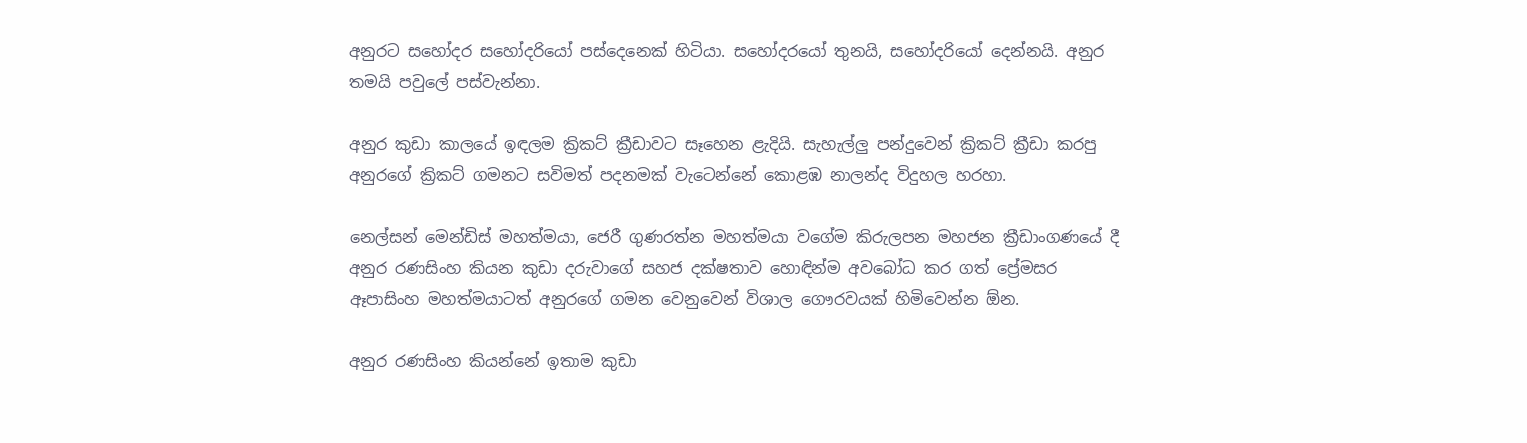අනුරට සහෝදර සහෝදරියෝ පස්දෙනෙක් හිටියා. සහෝදරයෝ තුනයි, සහෝදරියෝ දෙන්නයි. අනුර තමයි පවුලේ පස්වැන්නා.

අනුර කුඩා කාලයේ ඉඳලම ක්‍රිකට් ක්‍රීඩාවට සෑහෙන ළැදියි. සැහැල්ලු පන්දුවෙන් ක්‍රිකට් ක්‍රීඩා කරපු අනුරගේ ක්‍රිකට් ගමනට සවිමත් පදනමක් වැටෙන්නේ කොළඹ නාලන්ද විදුහල හරහා.

නෙල්සන් මෙන්ඩිස් මහත්මයා, ජෙරී ගුණරත්න මහත්මයා වගේම කිරුලපන මහජන ක්‍රීඩාංගණයේ දී අනුර රණසිංහ කියන කුඩා දරුවාගේ සහජ දක්ෂතාව හොඳින්ම අවබෝධ කර ගත් ප්‍රේමසර ඈපාසිංහ මහත්මයාටත් අනුරගේ ගමන වෙනුවෙන් විශාල ගෞරවයක් හිමිවෙන්න ඕන.

අනුර රණසිංහ කියන්නේ ඉතාම කුඩා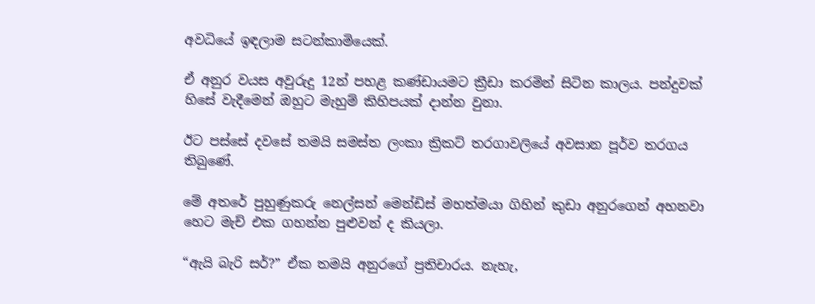අවධියේ ඉඳලාම සටන්කාමියෙක්.

ඒ අනුර වයස අවුරුදු 12න් පහළ කණ්ඩායමට ක්‍රීඩා කරමින් සිටින කාලය. පන්දුවක් හිසේ වැදීමෙන් ඔහුට මැහුම් කිහිපයක් දාන්න වුනා.

ඊට පස්සේ දවසේ තමයි සමස්ත ලංකා ක්‍රිකට් තරගාවලියේ අවසාන පූර්ව තරගය තිබුණේ.

මේ අතරේ පුහුණුකරු නෙල්සන් මෙන්ඩිස් මහත්මයා ගිහින් කුඩා අනුරගෙන් අහනවා හෙට මැච් එක ගහන්න පුළුවන් ද කියලා.

“ඇයි බැරි සර්?” ඒක තමයි අනුරගේ ප්‍රතිචාරය. නැහැ,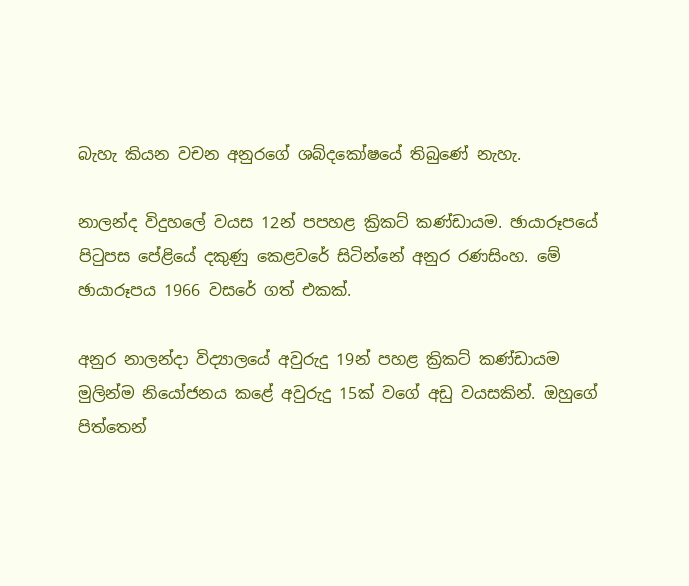බැහැ කියන වචන අනුරගේ ශබ්දකෝෂයේ තිබුණේ නැහැ.

නාලන්ද විදුහලේ වයස 12න් පපහළ ක්‍රිකට් කණ්ඩායම. ඡායාරූපයේ පිටුපස පේළියේ දකුණු කෙළවරේ සිටින්නේ අනුර රණසිංහ. මේ ඡායාරූපය 1966 වසරේ ගත් එකක්.

අනුර නාලන්දා විද්‍යාලයේ අවුරුදු 19න් පහළ ක්‍රිකට් කණ්ඩායම මුලින්ම නියෝජනය කළේ අවුරුදු 15ක් වගේ අඩු වයසකින්. ඔහුගේ පිත්තෙන්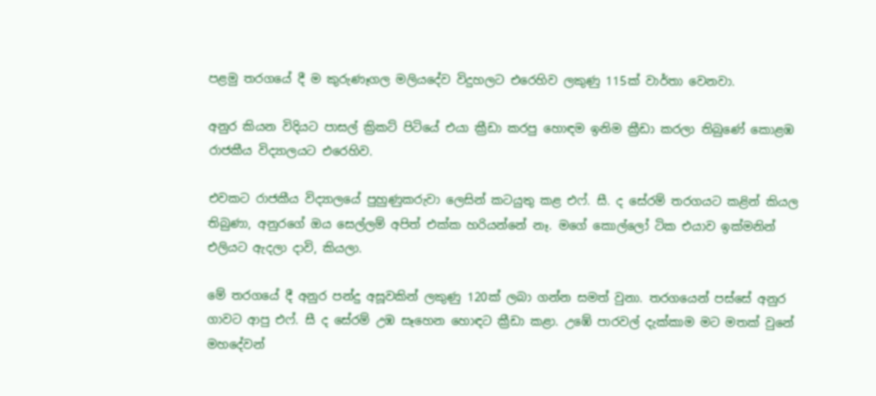පළමු තරගයේ දී ම කුරුණෑගල මලියදේව විදුහලට එරෙහිව ලකුණු 115ක් වාර්තා වෙනවා.

අනුර කියන විදියට පාසල් ක්‍රිකට් පිටියේ එයා ක්‍රීඩා කරපු හොඳම ඉනිම ක්‍රීඩා කරලා තිබුණේ කොළඹ රාජකීය විද්‍යාලයට එරෙහිව.

එවකට රාජකීය විද්‍යාලයේ පුහුණුකරුවා ලෙසින් කටයුතු කළ එෆ්. සී. ද සේරම් තරගයට කළින් කියල තිබුණා, අනුරගේ ඔය සෙල්ලම් අපිත් එක්ක හරියන්නේ නෑ. මගේ කොල්ලෝ ටික එයාව ඉක්මනින් එලියට ඇදලා දාවි, කියලා.

මේ තරගයේ දී අනුර පන්දු අසූවකින් ලකුණු 120ක් ලබා ගන්න සමත් වුනා. තරගයෙන් පස්සේ අනුර ගාවට ආපු එෆ්. සී ද සේරම් උඹ සෑහෙන හොඳට ක්‍රීඩා කළා. උඹේ පාරවල් දැක්කාම මට මතක් වුනේ මහදේවන්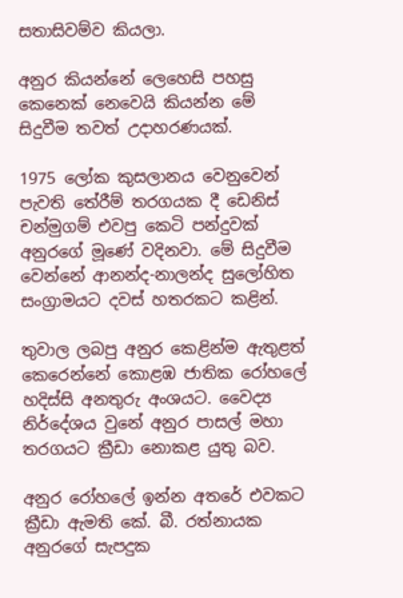සතාසිවම්ව කියලා.

අනුර කියන්නේ ලෙහෙසි පහසු කෙනෙක් නෙවෙයි කියන්න මේ සිදුවීම තවත් උදාහරණයක්.

1975 ලෝක කුසලානය වෙනුවෙන් පැවති තේරීම් තරගයක දී ඩෙනිස් චන්මුගම් එවපු කෙටි පන්දුවක් අනුරගේ මූණේ වදිනවා. මේ සිදුවීම වෙන්නේ ආනන්ද-නාලන්ද සුලෝහිත සංග්‍රාමයට දවස් හතරකට කළින්.

තුවාල ලබපු අනුර කෙළින්ම ඇතුළත් කෙරෙන්නේ කොළඹ ජාතික රෝහලේ හදිස්සි අනතුරු අංශයට. වෛද්‍ය නිර්දේශය වුනේ අනුර පාසල් මහා තරගයට ක්‍රීඩා නොකළ යුතු බව.

අනුර රෝහලේ ඉන්න අතරේ එවකට ක්‍රීඩා ඇමති කේ. බී. රත්නායක අනුරගේ සැපදුක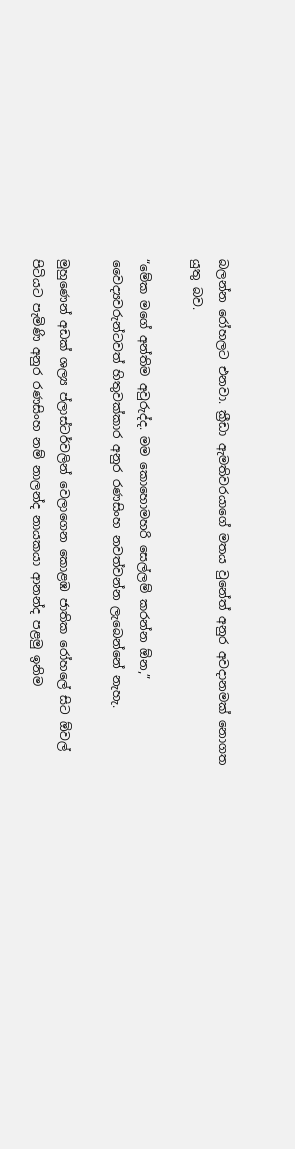බලන්න රෝහලට එනවා. ක්‍රීඩා ඇමතිවරයාගේ මතය වුනේත් අනුර අවදානමක් නොගත යුතු බව.

“මේක මගේ අන්තිම අවුරුද්ද. මම කොහොමහරි සෙල්ලම් කරන්න ඕන,” වෛද්‍යවරුන්ටවත් හිතුවක්කාර අනුර රණසිංහ නවත්වන්න ලැබෙන්නේ නැහැ.

මුහුණෙන් අඩක් ශල්‍ය ප්ලාස්ටර්වලින් වෙලාගෙන කොළඹ ජාතික රෝහලේ සිට ඕවල් පිටියට පැමිණි අනුර රණසිංහ නම් නාලන්ද නායකයා ආනන්ද පළමු ඉනිම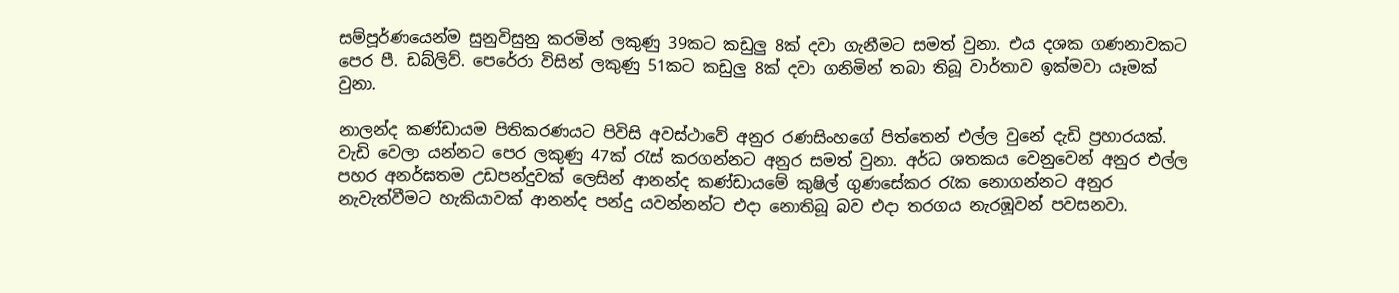සම්පූර්ණයෙන්ම සුනුවිසුනු කරමින් ලකුණු 39කට කඩුලු 8ක් දවා ගැනීමට සමත් වුනා. එය දශක ගණනාවකට පෙර පී. ඩබ්ලිව්. පෙරේරා විසින් ලකුණු 51කට කඩුලු 8ක් දවා ගනිමින් තබා තිබූ වාර්තාව ඉක්මවා යෑමක් වුනා.

නාලන්ද කණ්ඩායම පිතිකරණයට පිවිසි අවස්ථාවේ අනුර රණසිංහගේ පිත්තෙන් එල්ල වුනේ දැඩි ප්‍රහාරයක්. වැඩි වෙලා යන්නට පෙර ලකුණු 47ක් රැස් කරගන්නට අනුර සමත් වුනා. අර්ධ ශතකය වෙනුවෙන් අනුර එල්ල පහර අනර්ඝතම උඩපන්දුවක් ලෙසින් ආනන්ද කණ්ඩායමේ කුෂිල් ගුණසේකර රැක නොගන්නට අනුර නැවැත්වීමට හැකියාවක් ආනන්ද පන්දු යවන්නන්ට එදා නොතිබූ බව එදා තරගය නැරඹූවන් පවසනවා.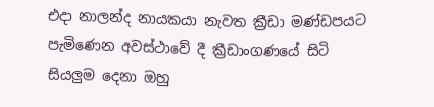එදා නාලන්ද නායකයා නැවත ක්‍රීඩා මණ්ඩපයට පැමිණෙන අවස්ථාවේ දී ක්‍රීඩාංගණයේ සිටි සියලුම දෙනා ඔහු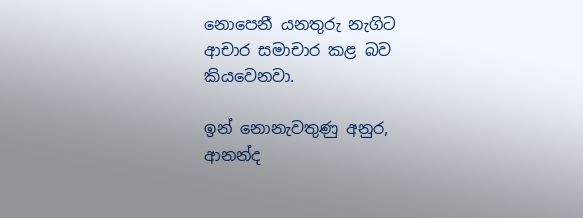නොපෙනී යනතුරු නැගිට ආචාර සමාචාර කළ බව කියවෙනවා.

ඉන් නොනැවතුණු අනුර, ආනන්ද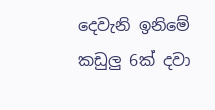දෙවැනි ඉනිමේ කඩුලු 6ක් දවා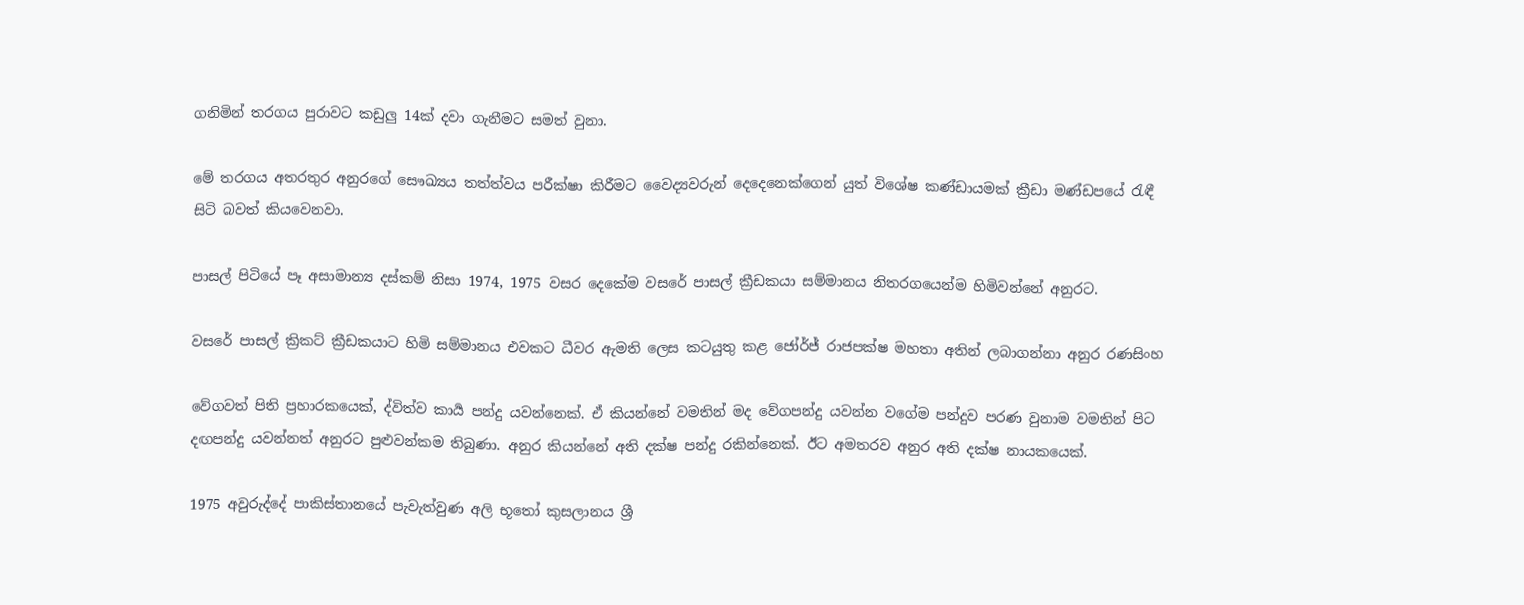ගනිමින් තරගය පුරාවට කඩුලු 14ක් දවා ගැනීමට සමත් වුනා.

මේ තරගය අතරතුර අනුරගේ සෞඛ්‍යය තත්ත්වය පරීක්ෂා කිරීමට වෛද්‍යවරුන් දෙදෙනෙක්ගෙන් යුත් විශේෂ කණ්ඩායමක් ක්‍රීඩා මණ්ඩපයේ රැඳී සිටි බවත් කියවෙනවා.

පාසල් පිටියේ පෑ අසාමාන්‍ය දස්කම් නිසා 1974, 1975 වසර දෙකේම වසරේ පාසල් ක්‍රීඩකයා සම්මානය නිතරගයෙන්ම හිමිවන්නේ අනුරට.

වසරේ පාසල් ක්‍රිකට් ක්‍රීඩකයාට හිමි සම්මානය එවකට ධීවර ඇමති ලෙස කටයුතු කළ ජෝර්ජ් රාජපක්ෂ මහතා අතින් ලබාගන්නා අනුර රණසිංහ

වේගවත් පිති ප්‍රහාරකයෙක්, ද්විත්ව කාර්‍ය පන්දු යවන්නෙක්. ඒ කියන්නේ වමතින් මද වේගපන්දු යවන්න වගේම පන්දුව පරණ වුනාම වමතින් පිට දඟපන්දු යවන්නත් අනුරට පුළුවන්කම තිබුණා. අනුර කියන්නේ අති දක්ෂ පන්දු රකින්නෙක්. ඊට අමතරව අනුර අති දක්ෂ නායකයෙක්.

1975 අවුරුද්දේ පාකිස්තානයේ පැවැත්වුණ අලි භූතෝ කුසලානය ශ්‍රී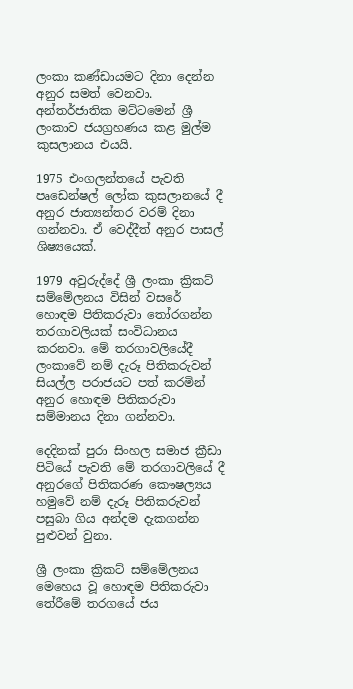ලංකා කණ්ඩායමට දිනා දෙන්න අනුර සමත් වෙනවා. අන්තර්ජාතික මට්ටමෙන් ශ්‍රී ලංකාව ජයග්‍රහණය කළ මුල්ම කුසලානය එයයි.

1975 එංගලන්තයේ පැවති පෘඩෙන්ෂල් ලෝක කුසලානයේ දී අනුර ජාත්‍යන්තර වරම් දිනා ගන්නවා. ඒ වෙද්දීත් අනුර පාසල් ශිෂ්‍යයෙක්.

1979 අවුරුද්දේ ශ්‍රී ලංකා ක්‍රිකට් සම්මේලනය විසින් වසරේ හොඳම පිතිකරුවා තෝරගන්න තරගාවලියක් සංවිධානය කරනවා. මේ තරගාවලියේදී ලංකාවේ නම් දැරූ පිතිකරුවන් සියල්ල පරාජයට පත් කරමින් අනුර හොඳම පිතිකරුවා සම්මානය දිනා ගන්නවා.

දෙදිනක් පුරා සිංහල සමාජ ක්‍රීඩා පිටියේ පැවති මේ තරගාවලියේ දී අනුරගේ පිතිකරණ කෞෂල්‍යය හමුවේ නම් දැරූ පිතිකරුවන් පසුබා ගිය අන්දම දැකගන්න පුළුවන් වුනා.

ශ්‍රී ලංකා ක්‍රිකට් සම්මේලනය මෙහෙය වූ හොඳම පිතිකරුවා තේරීමේ තරගයේ ජය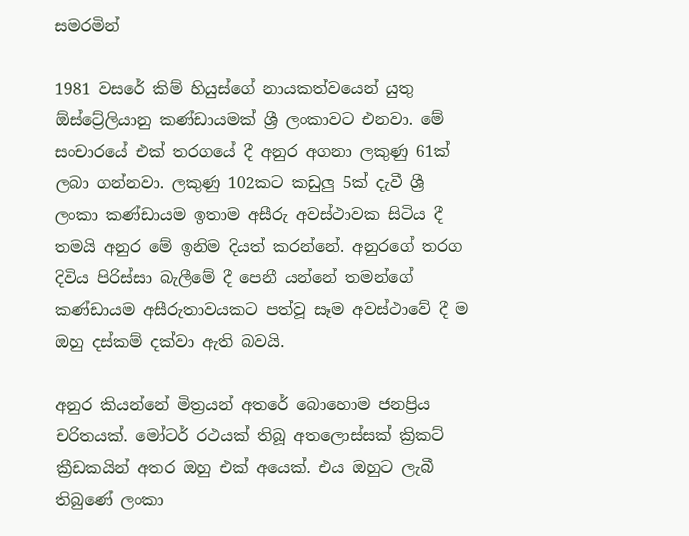සමරමින්

1981 වසරේ කිම් හියුස්ගේ නායකත්වයෙන් යුතු ඕස්ට්‍රේලියානු කණ්ඩායමක් ශ්‍රී ලංකාවට එනවා. මේ සංචාරයේ එක් තරගයේ දී අනුර අගනා ලකුණු 61ක් ලබා ගන්නවා. ලකුණු 102කට කඩුලු 5ක් දැවී ශ්‍රී ලංකා කණ්ඩායම ඉතාම අසීරු අවස්ථාවක සිටිය දී තමයි අනුර මේ ඉනිම දියත් කරන්නේ. අනුරගේ තරග දිවිය පිරිස්සා බැලීමේ දී පෙනී යන්නේ තමන්ගේ කණ්ඩායම අසීරුතාවයකට පත්වූ සෑම අවස්ථාවේ දී ම ඔහු දස්කම් දක්වා ඇති බවයි.

අනුර කියන්නේ මිත්‍රයන් අතරේ බොහොම ජනප්‍රිය චරිතයක්. මෝටර් රථයක් තිබූ අතලොස්සක් ක්‍රිකට් ක්‍රීඩකයින් අතර ඔහු එක් අයෙක්. එය ඔහුට ලැබී තිබුණේ ලංකා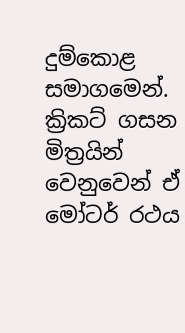දුම්කොළ සමාගමෙන්. ක්‍රිකට් ගසන මිත්‍රයින් වෙනුවෙන් ඒ මෝටර් රථය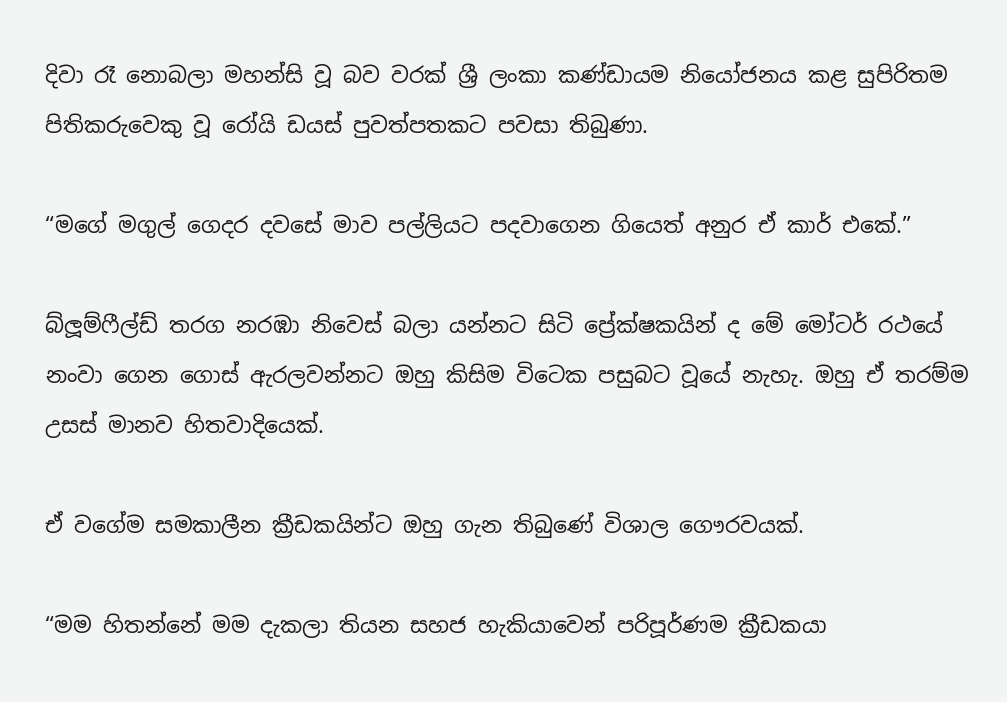දිවා රෑ නොබලා මහන්සි වූ බව වරක් ශ්‍රී ලංකා කණ්ඩායම නියෝජනය කළ සුපිරිතම පිතිකරුවෙකු වූ රෝයි ඩයස් පුවත්පතකට පවසා තිබුණා.

“මගේ මගුල් ගෙදර දවසේ මාව පල්ලියට පදවාගෙන ගියෙත් අනුර ඒ කාර් එකේ.”

බ්ලූම්ෆීල්ඩ් තරග නරඹා නිවෙස් බලා යන්නට සිටි ප්‍රේක්ෂකයින් ද මේ මෝටර් රථයේ නංවා ගෙන ගොස් ඇරලවන්නට ඔහු කිසිම විටෙක පසුබට වූයේ නැහැ. ඔහු ඒ තරම්ම උසස් මානව හිතවාදියෙක්.

ඒ වගේම සමකාලීන ක්‍රීඩකයින්ට ඔහු ගැන තිබුණේ විශාල ගෞරවයක්.

“මම හිතන්නේ මම දැකලා තියන සහජ හැකියාවෙන් පරිපූර්ණම ක්‍රීඩකයා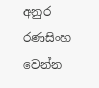අනුර රණසිංහ වෙන්න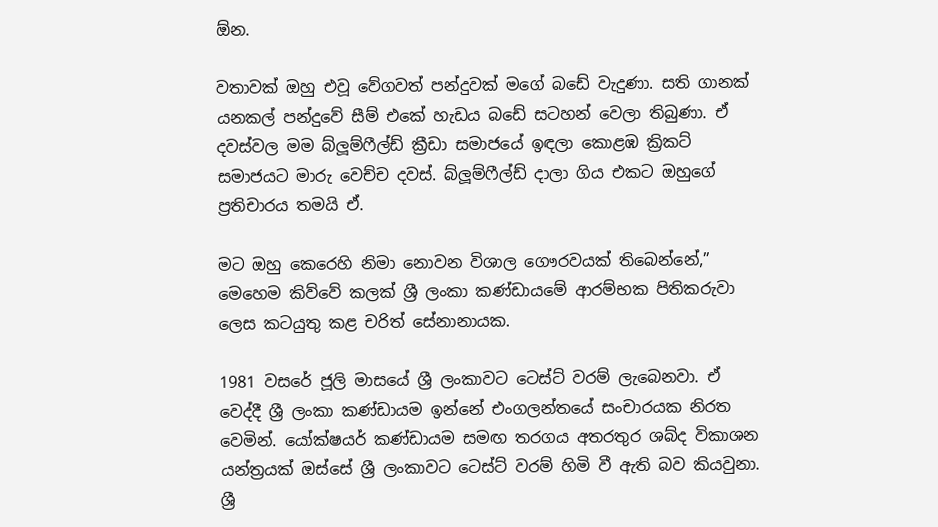ඕන.

වතාවක් ඔහු එවූ වේගවත් පන්දුවක් මගේ බඩේ වැදුණා. සති ගානක් යනකල් පන්දුවේ සීම් එකේ හැඩය බඩේ සටහන් වෙලා තිබුණා. ඒ දවස්වල මම බ්ලූම්ෆීල්ඩ් ක්‍රීඩා සමාජයේ ඉඳලා කොළඹ ක්‍රිකට් සමාජයට මාරු වෙච්ච දවස්. බ්ලූම්ෆීල්ඩ් දාලා ගිය එකට ඔහුගේ ප්‍රතිචාරය තමයි ඒ.

මට ඔහු කෙරෙහි නිමා නොවන විශාල ගෞරවයක් තිබෙන්නේ,” මෙහෙම කිව්වේ කලක් ශ්‍රී ලංකා කණ්ඩායමේ ආරම්භක පිතිකරුවා ලෙස කටයුතු කළ චරිත් සේනානායක.

1981 වසරේ ජූලි මාසයේ ශ්‍රී ලංකාවට ටෙස්ට් වරම් ලැබෙනවා. ඒ වෙද්දී ශ්‍රී ලංකා කණ්ඩායම ඉන්නේ එංගලන්තයේ සංචාරයක නිරත වෙමින්. යෝක්ෂයර් කණ්ඩායම සමඟ තරගය අතරතුර ශබ්ද විකාශන යන්ත්‍රයක් ඔස්සේ ශ්‍රී ලංකාවට ටෙස්ට් වරම් හිමි වී ඇති බව කියවුනා. ශ්‍රී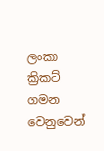ලංකා ක්‍රිකට් ගමන වෙනුවෙන්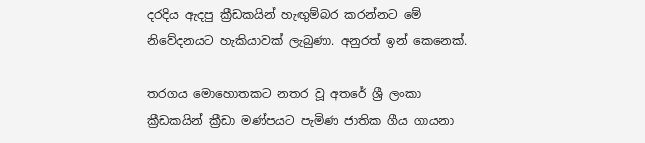දරදිය ඇදපු ක්‍රීඩකයින් හැඟුම්බර කරන්නට මේ නිවේදනයට හැකියාවක් ලැබුණා. අනුරත් ඉන් කෙනෙක්.

තරගය මොහොතකට නතර වූ අතරේ ශ්‍රී ලංකා ක්‍රීඩකයින් ක්‍රීඩා මණ්පයට පැමිණ ජාතික ගීය ගායනා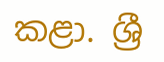කළා. ශ්‍රී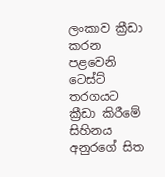ලංකාව ක්‍රීඩා කරන පළවෙනි ටෙස්ට් තරගයට ක්‍රීඩා කිරීමේ සිහිනය අනුරගේ සිත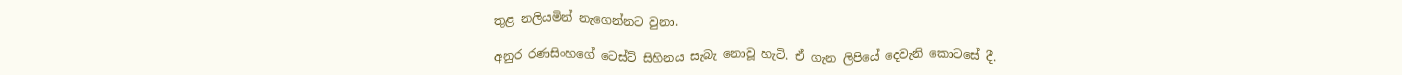තුළ නලියමින් නැගෙන්නට වුනා.

අනුර රණසිංහගේ ටෙස්ට් සිහිනය සැබැ නොවූ හැටි. ඒ ගැන ලිපියේ දෙවැනි කොටසේ දී.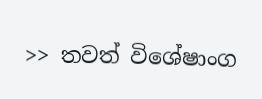>> තවත් විශේෂාංග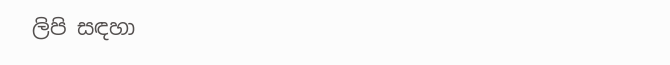ලිපි සඳහා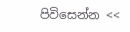පිවිසෙන්න <<